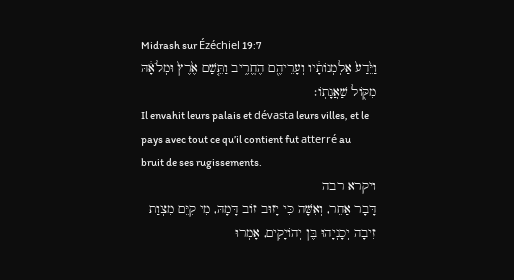Midrash sur Ézéchiel 19:7
וַיֵּ֙דַע֙ אַלְמְנוֹתָ֔יו וְעָרֵיהֶ֖ם הֶחֱרִ֑יב וַתֵּ֤שַׁם אֶ֙רֶץ֙ וּמְלֹאָ֔הּ מִקּ֖וֹל שַׁאֲגָתֽוֹ׃
Il envahit leurs palais et dévasta leurs villes, et le pays avec tout ce qu’il contient fut atterré au bruit de ses rugissements.
ויקרא רבה
דָּבָר אַחֵר, וְאִשָּׁה כִּי יָזוּב זוֹב דָּמָהּ, מִי קִיֵּם מִצְוַת זִיבָה יְכָנְיָהוּ בֶּן יְהוֹיָקִים, אָמְרוּ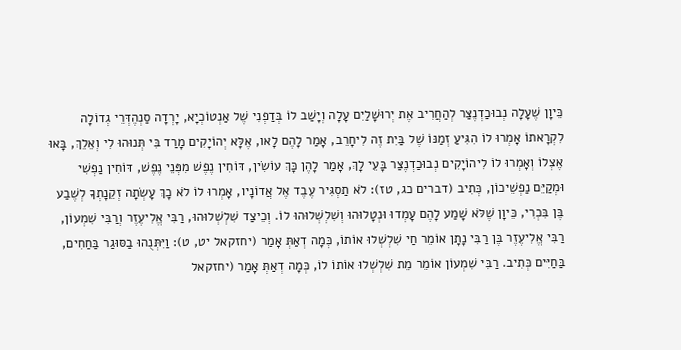כֵּיוָן שֶׁעָלָה נְבוּכַדְנֶצַּר לְהַחֲרִיב אֶת יְרוּשָׁלַיִם עָלָה וְיָשַׁב לוֹ בְּדַפְנִי שֶׁל אַנְטוֹכְיָא, יָרְדָה סַנְהֶדְּרֵי גְדוֹלָה לִקְרָאתוֹ אָמְרוּ לוֹ הִגִּיעַ זְמַנּוֹ שֶׁל בַּיִת זֶה לִיחָרֵב, אָמַר לָהֶם לָאו, אֶלָּא יְהוֹיָקִים מָרַד בִּי תְּנוּהוּ לִי וְאֵלֵךְ, בָּאוּ אֶצְלוֹ וְאָמְרוּ לוֹ לִיהוֹיָקִים נְבוּכַדְנֶצַּר בָּעֵי לָךְ, אָמַר לָהֶן כָּךְ עוֹשִׂין, דּוֹחִין נֶפֶשׁ מִפְּנֵי נֶפֶשׁ, דּוֹחִין נַפְשִׁי וּמְקַיֵּם נַפְשֵׁיכוֹן, כְּתִיב (דברים כג, טז): לֹא תַסְגִּיר עֶבֶד אֶל אֲדוֹנָיו, אָמְרוּ לוֹ לֹא כָךְ עָשְׂתָה זְקֵנָתְךָ לְשֶׁבַע בֶּן בִּכְרִי, כֵּיוָן שֶׁלֹּא שָׁמַע לָהֶם עָמְדוּ וּנְטָלוּהוּ וְשִׁלְשְׁלוּהוּ לוֹ. וְכֵיצַד שִׁלְשְׁלוּהוּ, רַבִּי אֱלִיעֶזֶר וְרַבִּי שִׁמְעוֹן, רַבִּי אֱלִיעֶזֶר בֶּן רַבִּי נָתָן אוֹמֵר חַי שִׁלְשְׁלוּ אוֹתוֹ, כְּמָה דְאַתְּ אָמַר (יחזקאל יט, ט): וַיִּתְּנֻהוּ בַסּוּגַר בַּחַחִים, בַּחַיִּים כְּתִיב. רַבִּי שִׁמְעוֹן אוֹמֵר מֵת שִׁלְשְׁלוּ אוֹתוֹ לוֹ, כְּמָה דְאַתְּ אָמַר (יחזקאל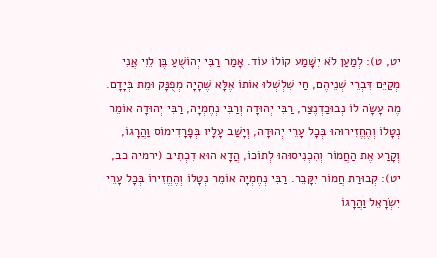יט, ט): לְמַעַן לֹא יִשָּׁמַע קוֹלוֹ עוֹד. אָמַר רַבִּי יְהוֹשֻׁעַ בֶּן לֵוִי אֲנִי מְקַיֵּם דִּבְרֵי שְׁנֵיהֶם, חַי שִׁלְשְׁלוּ אוֹתוֹ אֶלָּא שֶׁהָיָה מְפֻנָּק וּמֵת בְּיָדָם. מֶה עָשָׂה לוֹ נְבוּכַדְנֶצַּר, רַבִּי יְהוּדָה וְרַבִּי נְחֶמְיָה, רַבִּי יְהוּדָה אוֹמֵר נְטָלוֹ וְהֶחֱזִירוּהוּ בְּכָל עָרֵי יְהוּדָה, וְיָשַׁב עָלָיו בְּפָרָדִימוֹס וַהֲרָגוֹ, וְקָרַע אֶת הַחֲמוֹר וְהִכְנִיסוּהוּ לְתוֹכוֹ, הֲדָא הוּא דִכְתִיב (ירמיה כב, יט): קְבוּרַת חֲמוֹר יִקָּבֵר. רַבִּי נְחֶמְיָה אוֹמֵר נְטָלוֹ וְהֶחֱזִירוֹ בְּכָל עָרֵי יִשְׂרָאֵל וַהֲרָגוֹ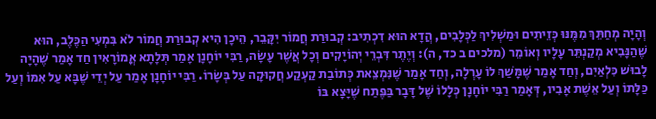וְהָיָה מְחַתֵּךְ מִמֶּנּוּ כְּזֵיתִים וּמַשְׁלִיךְ לַכְּלָבִים, הֲדָא הוּא דִכְתִיב: קְבוּרַת חֲמוֹר יִקָּבֵר, הֵיכָן הִיא קְבוּרַת חֲמוֹר לֹא בִּמְעִי הַכֶּלֶב, הוּא שֶׁהַנָּבִיא מְקַנְתֵּר עָלָיו וְאוֹמֵר (מלכים ב כד, ה): וְיֶתֶר דִּבְרֵי יְהוֹיָקִים וְכָל אֲשֶׁר עָשָׂה, רַבִּי יוֹחָנָן אָמַר תְּלָתָא אֳמוֹרָאִין חַד אָמַר שֶׁהָיָה לָבוּשׁ כִּלְאַיִם, וְחַד אָמַר שֶׁמָּשַׁךְ לוֹ עָרְלָה, וְחַד אָמַר שֶׁנִּמְצֵאת כְּתוֹבַת קַעְקַע חֲקוּקָה עַל בְּשָׂרוֹ. רַבִּי יוֹחָנָן אָמַר עַל יְדֵי שֶׁבָּא עַל אִמּוֹ וְעַל כַּלָּתוֹ וְעַל אֵשֶׁת אָבִיו, דְּאָמַר רַבִּי יוֹחָנָן כְּלָלוֹ שֶׁל דָּבָר בַּפֶּתַח שֶׁיָּצָא בּוֹ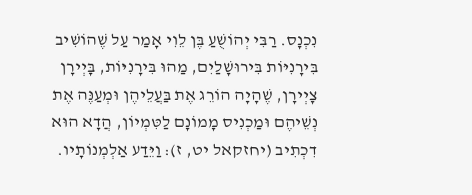נִכְנָס. רַבִּי יְהוֹשֻׁעַ בֶּן לֵוִי אָמַר עַל שֶׁהוֹשִׁיב בִּירָנִיּוֹת בִּירוּשָׁלַיִם, מַהוּ בִּירָנִיּוֹת, בָּיְירָן צָיְירָן, שֶׁהָיָה הוֹרֵג אֶת בַּעֲלֵיהֶן וּמְעַנֶּה אֶת נְשֵׁיהֶם וּמַכְנִיס מָמוֹנָם לַטִּמְיוֹן, הֲדָא הוּא דִכְתִיב (יחזקאל יט, ז): וַיֵּדַע אַלְמְנוֹתָיו.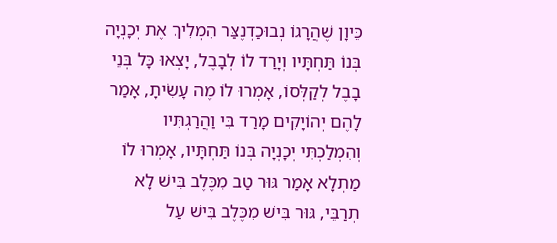כֵּיוָן שֶׁהֲרָגוֹ נְבוּכַדְנֶצַּר הִמְלִיךְ אֶת יְכָנְיָה בְּנוֹ תַּחְתָּיו וְיָרַד לוֹ לְבָבֶל, יָצְאוּ כָּל בְּנֵי בָבֶל לְקַלְּסוֹ, אָמְרוּ לוֹ מֶה עָשִׂיתָ, אָמַר לָהֶם יְהוֹיָקִים מָרַד בִּי וַהֲרַגְתִּיו וְהִמְלַכְתִּי יְכָנְיָה בְּנוֹ תַּחְתָּיו, אָמְרוּ לוֹ מַתְלָא אָמַר גּוּר טַב מִכֶּלֶב בִּישׁ לָא תְרַבֵּי, גּוּר בִּישׁ מִכֶּלֶב בִּישׁ עַל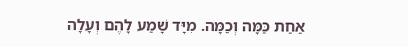אַחַת כַּמָּה וְכַמָּה. מִיָּד שָׁמַע לָהֶם וְעָלָה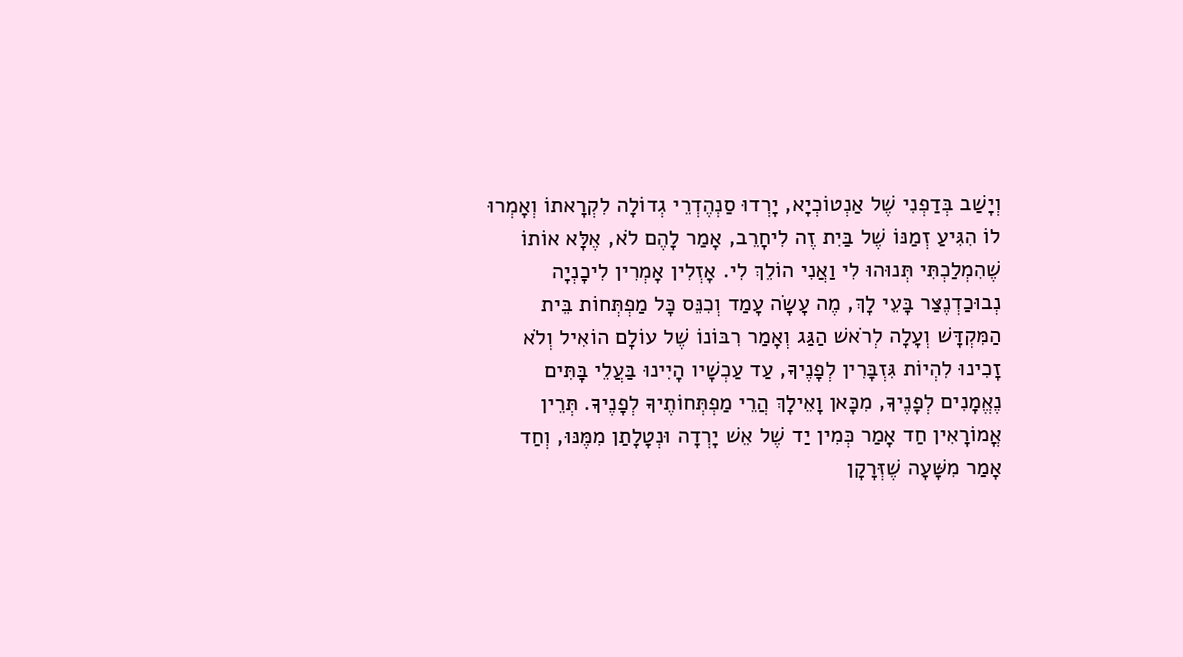וְיָשַׁב בְּדַפְנִי שֶׁל אַנְטוֹכְיָא, יָרְדוּ סַנְהֶדְרֵי גְדוֹלָה לִקְרָאתוֹ וְאָמְרוּ לוֹ הִגִּיעַ זְמַנּוֹ שֶׁל בַּיִת זֶה לִיחָרֵב, אָמַר לָהֶם לֹא, אֶלָּא אוֹתוֹ שֶׁהִמְלַכְתִּי תְּנוּהוּ לִי וַאֲנִי הוֹלֵךְ לִי. אָזְלִין אָמְרִין לִיכָנְיָה נְבוּכַדְנֶצַּר בָּעֵי לָךְ, מֶה עָשָׂה עָמַד וְכִנֵּס כָּל מַפְתְּחוֹת בֵּית הַמִּקְדָּשׁ וְעָלָה לְרֹאשׁ הַגַּג וְאָמַר רִבּוֹנוֹ שֶׁל עוֹלָם הוֹאִיל וְלֹא זָכִינוּ לִהְיוֹת גִּזְבָּרִין לְפָנֶיךָ, עַד עַכְשָׁיו הָיִינוּ בַּעֲלֵי בָּתִּים נֶאֱמָנִים לְפָנֶיךָ, מִכָּאן וָאֵילָךְ הֲרֵי מַפְתְּחוֹתֶיךָ לְפָנֶיךָ. תְּרֵין אֳמוֹרָאִין חַד אָמַר כְּמִין יַד שֶׁל אֵשׁ יָרְדָה וּנְטָלָתַן מִמֶּנּוּ, וְחַד אָמַר מִשָּׁעָה שֶׁזְּרָקָן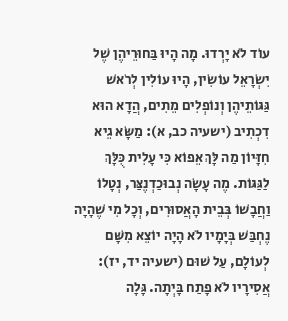עוֹד לֹא יָרְדוּ. מָה הָיוּ בַּחוּרֵיהֶן שֶׁל יִשְׂרָאֵל עוֹשִׂין, הָיוּ עוֹלִין לְרֹאשׁ גַּגּוֹתֵיהֶן וְנוֹפְלִים מֵתִים, הֲדָא הוּא דִכְתִיב (ישעיה כב, א): מַשָּׂא גֵיא חִזָּיוֹן מַה לָּךְ אֵפוֹא כִּי עָלִית כֻּלָּךְ לַגַּגּוֹת. מֶה עָשָׂה נְבוּכַדְנֶצַּר, נְטָלוֹ וַחֲבָשׁוֹ בְּבֵית הָאֲסוּרִים, וְכָל מִי שֶׁהָיָה נֶחְבַּשׁ בְּיָמָיו לֹא הָיָה יוֹצֵא מִשָּׁם לְעוֹלָם, עַל שׁוּם (ישעיה יד, יז): אֲסִירָיו לֹא פָתַח בָּיְתָה. גָּלָה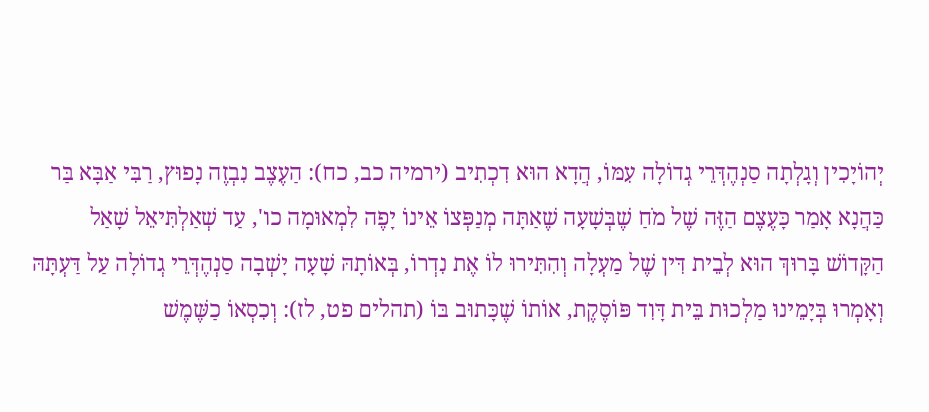יְהוֹיָכִין וְגָלְתָה סַנְהֶדְּרֵי גְדוֹלָה עִמּוֹ, הֲדָא הוּא דִכְתִיב (ירמיה כב, כח): הַעֶצֶב נִבְזֶה נָפוּץ, רַבִּי אַבָּא בַּר כַּהֲנָא אָמַר כָּעֶצֶם הַזֶּה שֶׁל מֹחַ שֶׁבְּשָׁעָה שֶׁאַתָּה מְנַפְּצוֹ אֵינוֹ יָפֶה לִמְאוּמָה כו', עַד שְׁאַלְתִּיאֵל שָׁאַל הַקָּדוֹשׁ בָּרוּךְ הוּא לְבֵית דִּין שֶׁל מַעְלָה וְהִתִּירוּ לוֹ אֶת נִדְרוֹ, בְּאוֹתָהּ שָׁעָה יָשְׁבָה סַנְהֶדְּרֵי גְדוֹלָה עַל דַּעְתָּהּ וְאָמְרוּ בְּיָמֵינוּ מַלְכוּת בֵּית דָּוִד פּוֹסֶקֶת, אוֹתוֹ שֶׁכָּתוּב בּוֹ (תהלים פט, לז): וְכִסְאוֹ כַשֶּׁמֶשׁ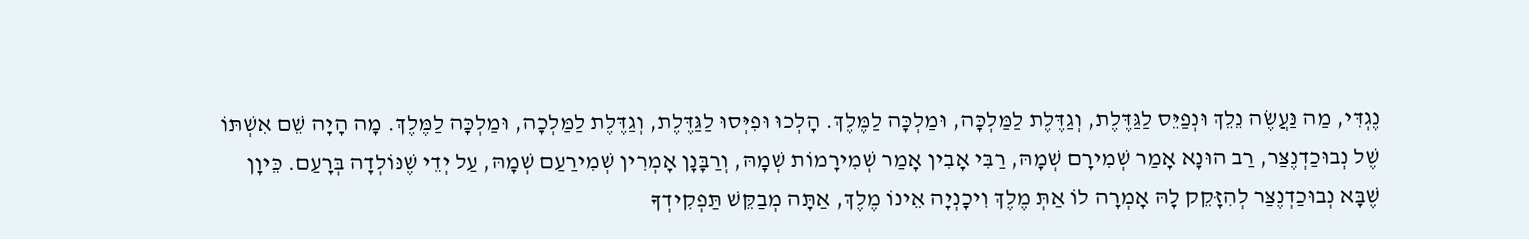נֶגְדִּי, מַה נַּעֲשֶׂה נֵלֵךְ וּנְפַיֵּס לַגַּדֶּלֶת, וְגַדֶּלֶת לַמַּלְכָּה, וּמַלְכָּה לַמֶּלֶךְ. הָלְכוּ וּפִיְּסוּ לַגַּדֶּלֶת, וְגַדֶּלֶת לַמַּלְכָה, וּמַלְכָּה לַמֶּלֶךְ. מָה הָיָה שֵׁם אִשְׁתּוֹ שֶׁל נְבוּכַדְנֶצַּר, רַב הוּנָא אָמַר שְׁמִירָם שְׁמָהּ, רַבִּי אָבִין אָמַר שְׁמִירָמוֹת שְׁמָהּ, וְרַבָּנָן אָמְרִין שְׁמִירַעַם שְׁמָהּ, עַל יְדֵי שֶׁנּוֹלְדָה בְּרָעַם. כֵּיוָן שֶׁבָּא נְבוּכַדְנֶצַּר לְהִזָּקֵק לָהּ אָמְרָה לוֹ אַתְּ מֶלֶךְ וִיכָנְיָה אֵינוֹ מֶלֶךְ, אַתָּה מְבַקֵּשׁ תַּפְקִידְךָ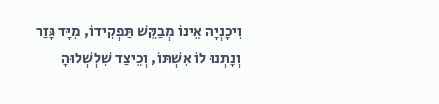וִיכָנְיָה אֵינוֹ מְבַקֵּשׁ תַּפְקִידוֹ, מִיָּד גָּזַר וְנָתְנוּ לוֹ אִשְׁתּוֹ, וְכֵיצַד שִׁלְשְׁלוּהָ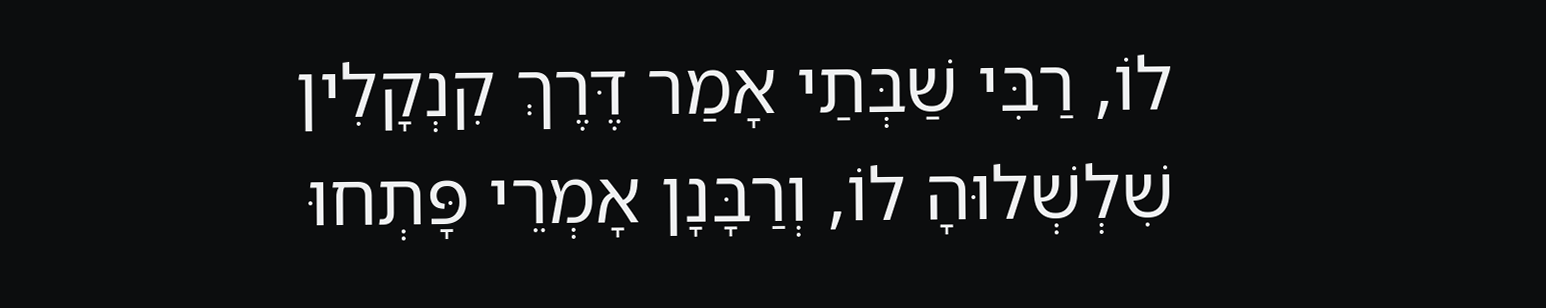לוֹ, רַבִּי שַׁבְּתַי אָמַר דֶּרֶךְ קִנְקָלִין שִׁלְשְׁלוּהָ לוֹ, וְרַבָּנָן אָמְרֵי פָּתְחוּ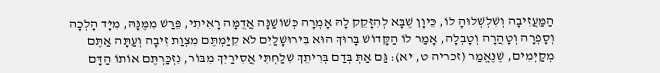הַמַּעֲזִיבָה וְשִׁלְשְׁלוּהָ לוֹ, כֵּיוָן שֶׁבָּא לְהִזָּקֵק לָהּ אָמְרָה כְּשׁוֹשַׁנָּה אֲדֻמָּה רָאִיתִי, פֵּרַשׁ מִמֶּנָּהּ, מִיָּד הָלְכָה וְסָפְרָה וְטָהֲרָה וְטָבְלָה, אָמַר לוֹ הַקָּדוֹשׁ בָּרוּךְ הוּא בִּירוּשָׁלַיִם לֹא קִיַּמְתֶּם מִצְוַת זִיבָה וְעַתָּה אַתֶּם מְקַיְּמִים, שֶׁנֶּאֱמַר (זכריה ט, יא): גַּם אַתְּ בְּדַם בְּרִיתֵךְ שִׁלַחְתִּי אֲסִירַיִךְ מִבּוֹר, נִזְכַּרְתֶּם אוֹתוֹ הַדָּם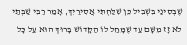שֶׁבְּסִינַי בִּשְׁבִיל כֵּן שִׁלַּחְתִּי אֲסִירַיִךְ, אָמַר רַבִּי שַׁבְּתַי לֹא זָז מִשָּׁם עַד שֶׁמָּחַל לוֹ הַקָּדוֹשׁ בָּרוּךְ הוּא עַל כָּל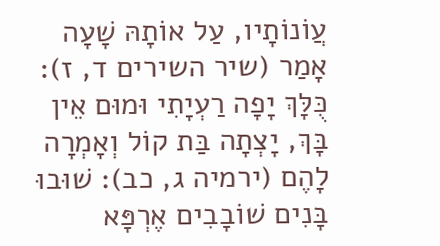עֲוֹנוֹתָיו, עַל אוֹתָהּ שָׁעָה אָמַר (שיר השירים ד, ז): כֻּלָּךְ יָפָה רַעְיָתִי וּמוּם אֵין בָּךְ, יָצְתָה בַּת קוֹל וְאָמְרָה לָהֶם (ירמיה ג, כב): שׁוּבוּ בָּנִים שׁוֹבָבִים אֶרְפָּא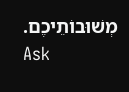מְשׁוּבוֹתֵיכֶם.
Ask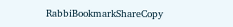RabbiBookmarkShareCopy